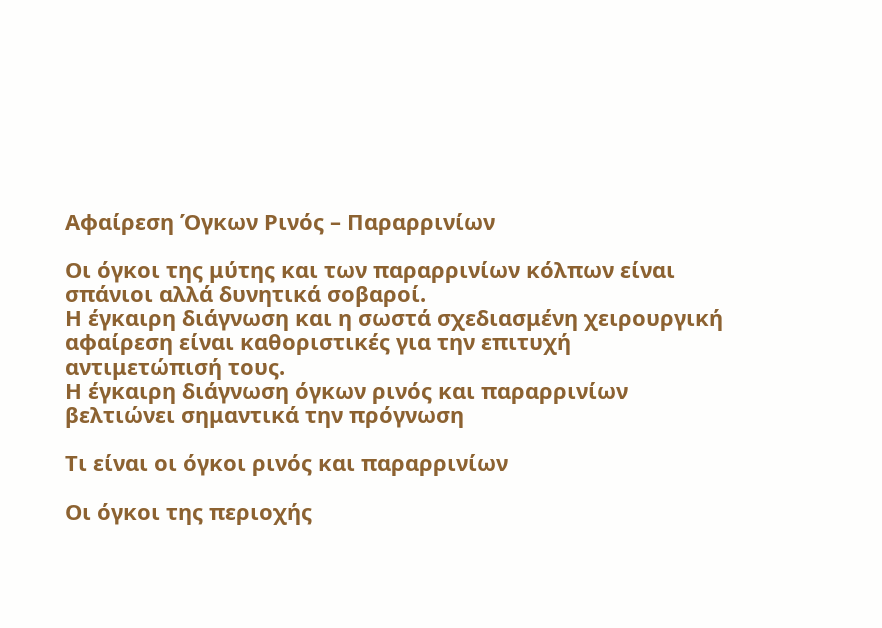Αφαίρεση Όγκων Ρινός – Παραρρινίων

Οι όγκοι της μύτης και των παραρρινίων κόλπων είναι σπάνιοι αλλά δυνητικά σοβαροί.
Η έγκαιρη διάγνωση και η σωστά σχεδιασμένη χειρουργική αφαίρεση είναι καθοριστικές για την επιτυχή αντιμετώπισή τους.
Η έγκαιρη διάγνωση όγκων ρινός και παραρρινίων βελτιώνει σημαντικά την πρόγνωση

Τι είναι οι όγκοι ρινός και παραρρινίων

Οι όγκοι της περιοχής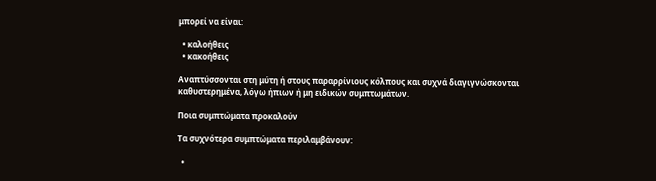μπορεί να είναι:

  • καλοήθεις
  • κακοήθεις

Αναπτύσσονται στη μύτη ή στους παραρρίνιους κόλπους και συχνά διαγιγνώσκονται καθυστερημένα, λόγω ήπιων ή μη ειδικών συμπτωμάτων.

Ποια συμπτώματα προκαλούν

Τα συχνότερα συμπτώματα περιλαμβάνουν:

  •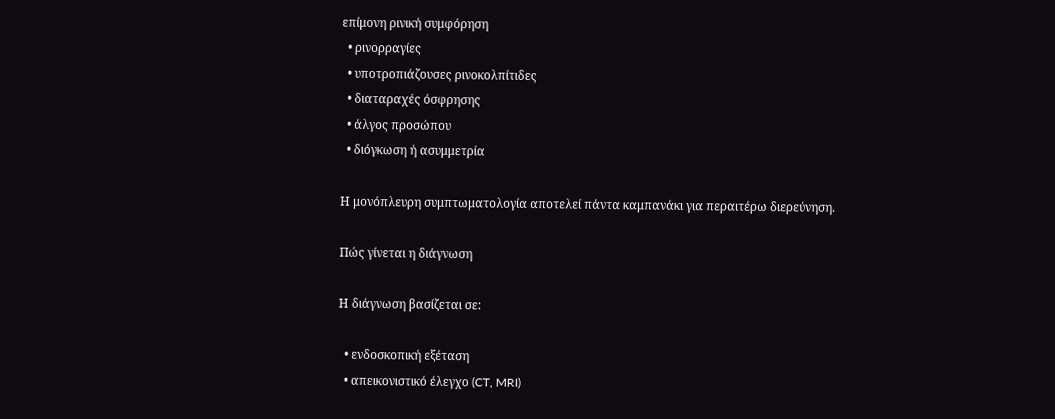επίμονη ρινική συμφόρηση
  • ρινορραγίες
  • υποτροπιάζουσες ρινοκολπίτιδες
  • διαταραχές όσφρησης
  • άλγος προσώπου
  • διόγκωση ή ασυμμετρία

Η μονόπλευρη συμπτωματολογία αποτελεί πάντα καμπανάκι για περαιτέρω διερεύνηση.

Πώς γίνεται η διάγνωση

Η διάγνωση βασίζεται σε:

  • ενδοσκοπική εξέταση
  • απεικονιστικό έλεγχο (CT, MRI)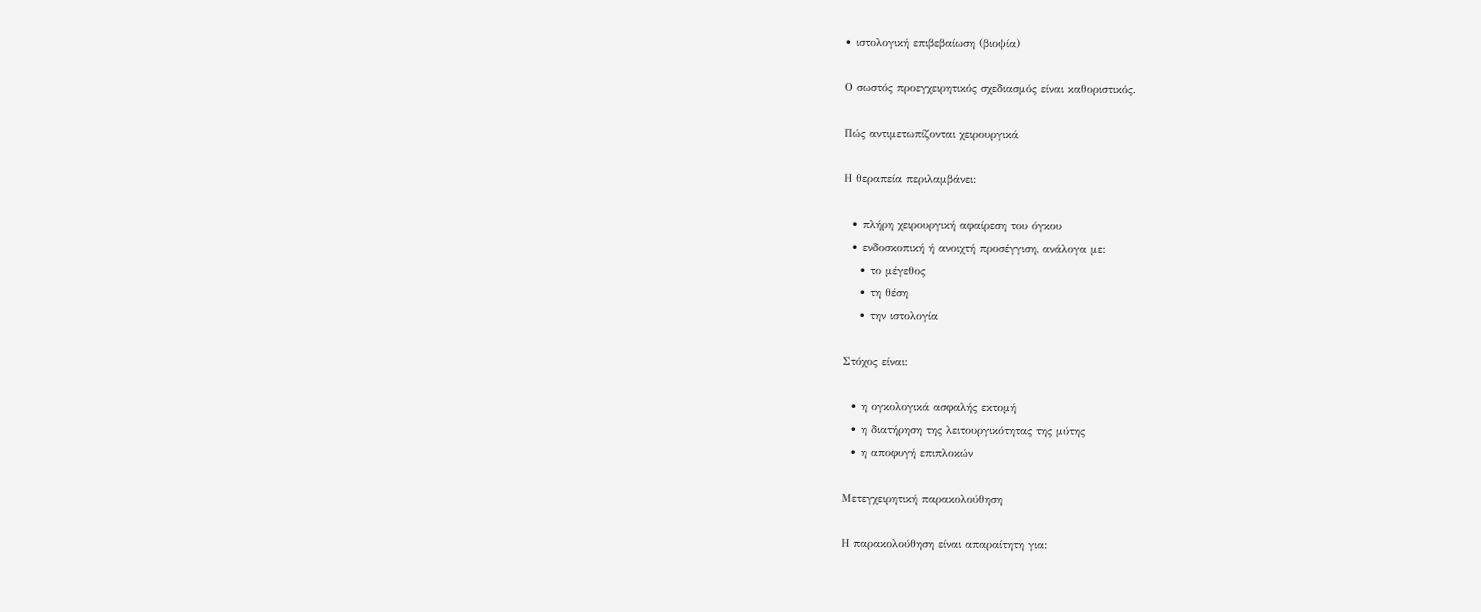• ιστολογική επιβεβαίωση (βιοψία)

Ο σωστός προεγχειρητικός σχεδιασμός είναι καθοριστικός.

Πώς αντιμετωπίζονται χειρουργικά

Η θεραπεία περιλαμβάνει:

  • πλήρη χειρουργική αφαίρεση του όγκου
  • ενδοσκοπική ή ανοιχτή προσέγγιση, ανάλογα με:
    • το μέγεθος
    • τη θέση
    • την ιστολογία

Στόχος είναι:

  • η ογκολογικά ασφαλής εκτομή
  • η διατήρηση της λειτουργικότητας της μύτης
  • η αποφυγή επιπλοκών

Μετεγχειρητική παρακολούθηση

Η παρακολούθηση είναι απαραίτητη για: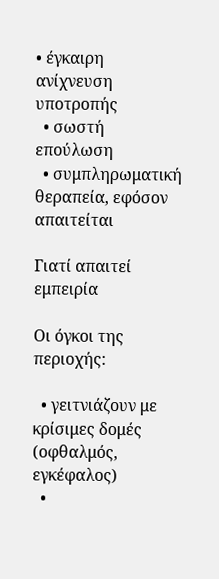• έγκαιρη ανίχνευση υποτροπής
  • σωστή επούλωση
  • συμπληρωματική θεραπεία, εφόσον απαιτείται

Γιατί απαιτεί εμπειρία

Οι όγκοι της περιοχής:

  • γειτνιάζουν με κρίσιμες δομές (οφθαλμός, εγκέφαλος)
  •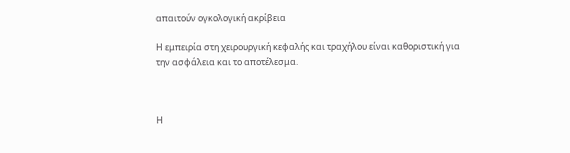απαιτούν ογκολογική ακρίβεια

Η εμπειρία στη χειρουργική κεφαλής και τραχήλου είναι καθοριστική για την ασφάλεια και το αποτέλεσμα.



Η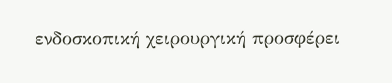ενδοσκοπική χειρουργική προσφέρει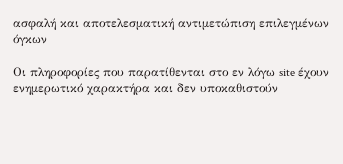ασφαλή και αποτελεσματική αντιμετώπιση επιλεγμένων όγκων

Οι πληροφορίες που παρατίθενται στο εν λόγω site έχουν ενημερωτικό χαρακτήρα και δεν υποκαθιστούν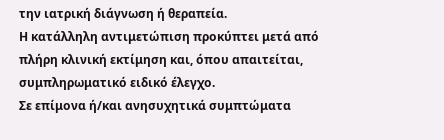την ιατρική διάγνωση ή θεραπεία.
Η κατάλληλη αντιμετώπιση προκύπτει μετά από πλήρη κλινική εκτίμηση και, όπου απαιτείται, συμπληρωματικό ειδικό έλεγχο.
Σε επίμονα ή/και ανησυχητικά συμπτώματα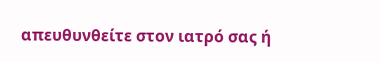απευθυνθείτε στον ιατρό σας ή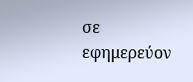σε εφημερεύον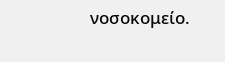νοσοκομείο.